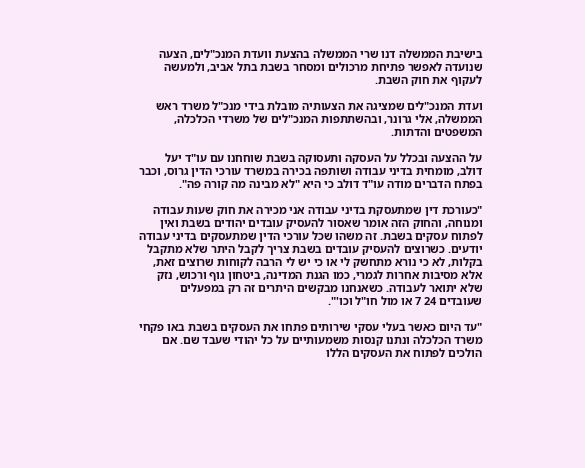בישיבת הממשלה דנו שרי הממשלה בהצעת וועדת המנכ"לים, הצעה שנועדה לאפשר פתיחת מרכולים ומסחר בשבת בתל אביב, ולמעשה לעקוף את חוק השבת.

ועדת המנכ"לים שמציגה את הצעותיה מובלת בידי מנכ"ל משרד ראש הממשלה, אלי גרונר, ובהשתתפות המנכ"לים של משרדי הכלכלה, המשפטים והדתות.

על ההצעה ובכלל על העסקה ותעסוקה בשבת שוחחנו עם עו"ד יעל דולב, מומחית בדיני עבודה ושותפה בכירה במשרד עורכי הדין גרוס, וכבר בפתח הדברים מודה עו"ד דולב כי היא "לא מבינה מה קורה פה".

"כעורכת דין שמתעסקת בדיני עבודה אני מכירה את חוק שעות עבודה ומנוחה, והחוק הזה אומר שאסור להעסיק עובדים יהודים בשבת ואין לפתוח עסקים בשבת. זה משהו שכל עורכי הדין שמתעסקים בדיני עבודה יודעים. כשרוצים להעסיק עובדים בשבת צריך לקבל היתר שלא מתקבל בקלות, לא כי נורא מתחשק לי או כי יש לי הרבה לקוחות שרוצים זאת, אלא מסיבות אחרות לגמרי, כמו הגנת המדינה, ביטחון גוף ורכוש, נזק שלא יתואר לעבודה. כשאנחנו מבקשים היתרים זה רק במפעלים שעובדים 24 7 או מול חו"ל וכו'".

"עד היום כאשר בעלי עסקי שירותים פתחו את העסקים בשבת באו פקחי משרד הכלכלה ונתנו קנסות משמעותיים על כל יהודי שעבד שם. אם הולכים לפתוח את העסקים הללו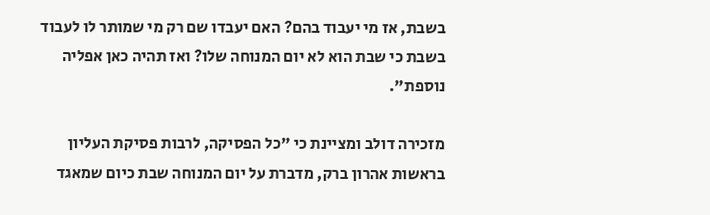בשבת, אז מי יעבוד בהם? האם יעבדו שם רק מי שמותר לו לעבוד בשבת כי שבת הוא לא יום המנוחה שלו? ואז תהיה כאן אפליה נוספת".

מזכירה דולב ומציינת כי "כל הפסיקה, לרבות פסיקת העליון בראשות אהרון ברק, מדברת על יום המנוחה שבת כיום שמאגד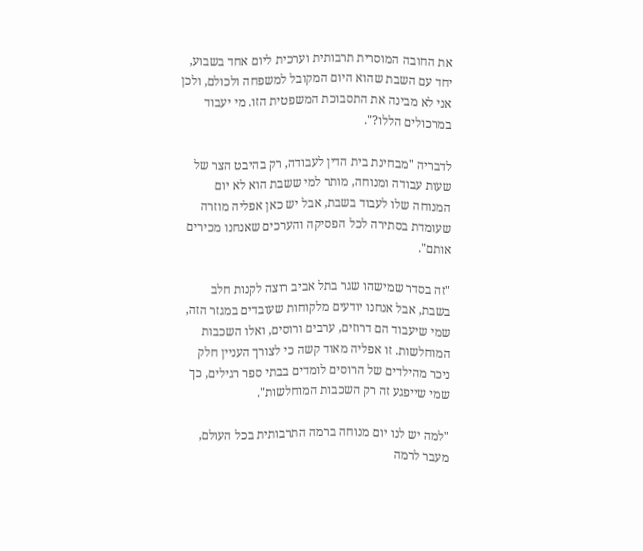את החובה המוסרית תרבותית וערכית ליום אחד בשבוע, יחד עם השבת שהוא היום המקובל למשפחה ולכולם, ולכן אני לא מבינה את התסבוכת המשפטית הזו. מי יעבוד במרכולים הללו?".

לדבריה "מבחינת בית הדין לעבודה, רק בהיבט הצר של שעות עבודה ומנוחה, מותר למי ששבת הוא לא יום המנוחה שלו לעבוד בשבת, אבל יש כאן אפליה מוזרה שעומדת בסתירה לכל הפסיקה והערכים שאנחנו מכירים אותם".

"זה בסדר שמישהו שגר בתל אביב רוצה לקנות חלב בשבת, אבל אנחנו יודעים מלקוחות שעובדים במגזר הזה, שמי שיעבוד הם דרוזים, ערבים ורוסים, ואלו השכבות המוחלשות. זו אפליה מאוד קשה כי לצורך העניין חלק ניכר מהילדים של הרוסים לומדים בבתי ספר רגילים, כך שמי שייפגע זה רק השכבות המוחלשות".

"למה יש לנו יום מנוחה ברמה התרבותית בכל העולם, מעבר לרמה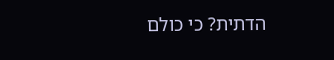הדתית? כי כולם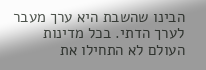הבינו שהשבת היא ערך מעבר לערך הדתי. בכל מדינות העולם לא התחילו את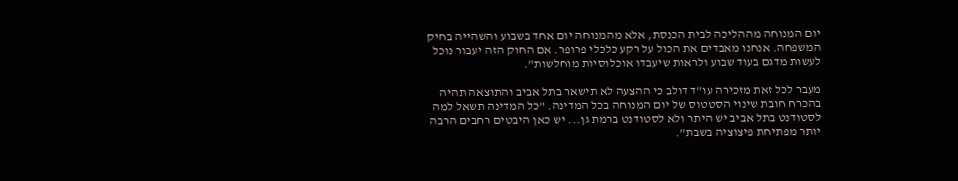יום המנוחה מההליכה לבית הכנסת, אלא מהמנוחה יום אחד בשבוע והשהייה בחיק המשפחה. אנחנו מאבדים את הכול על רקע כלכלי פרופר. אם החוק הזה יעבור נוכל לעשות מדגם בעוד שבוע ולראות שיעבדו אוכלוסיות מוחלשות".

מעבר לכל זאת מזכירה עו"ד דולב כי ההצעה לא תישאר בתל אביב והתוצאה תהיה בהכרח חובת שינוי הסטטוס של יום המנוחה בכל המדינה. "כל המדינה תשאל למה לסטודנט בתל אביב יש היתר ולא לסטודנט ברמת גן... יש כאן היבטים רחבים הרבה יותר מפתיחת פיצוציה בשבת".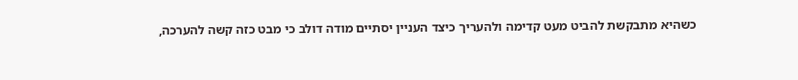כשהיא מתבקשת להביט מעט קדימה ולהעריך כיצד העניין יסתיים מודה דולב כי מבט כזה קשה להערכה,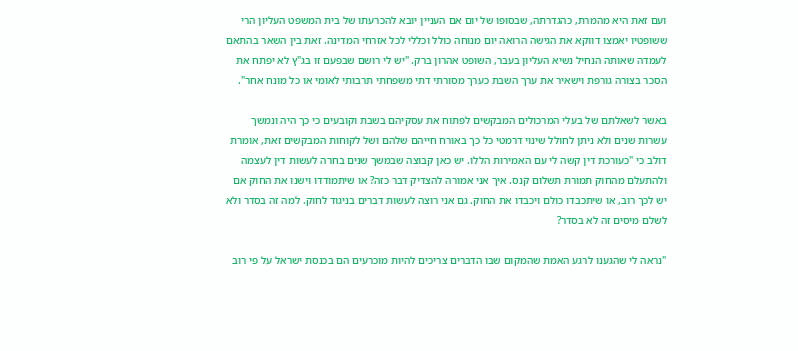ועם זאת היא מהמרת, כהגדרתה, שבסופו של יום אם העניין יובא להכרעתו של בית המשפט העליון הרי ששופטיו יאמצו דווקא את הגישה הרואה יום מנוחה כולל וכללי לכל אזרחי המדינה. זאת בין השאר בהתאם לעמדה שאותה הנחיל נשיא העליון בעבר, השופט אהרון ברק. "יש לי רושם שבפעם זו בג"ץ לא יפתח את הסכר בצורה גורפת וישאיר את ערך השבת כערך מסורתי דתי משפחתי תרבותי לאומי או כל מונח אחר".

באשר לשאלתם של בעלי המרכולים המבקשים לפתוח את עסקיהם בשבת וקובעים כי כך היה ונמשך עשרות שנים ולא ניתן לחולל שינוי דרמטי כל כך באורח חייהם שלהם ושל לקוחות המבקשים זאת, אומרת דולב כי "כעורכת דין קשה לי עם האמירות הללו. יש כאן קבוצה שבמשך שנים בחרה לעשות דין לעצמה ולהתעלם מהחוק תמורת תשלום קנס. איך אני אמורה להצדיק דבר כזה? או שיתמודדו וישנו את החוק אם יש לכך רוב, או שיתכבדו כולם ויכבדו את החוק. גם אני רוצה לעשות דברים בניגוד לחוק. למה זה בסדר ולא לשלם מיסים זה לא בסדר?

"נראה לי שהגענו לרגע האמת שהמקום שבו הדברים צריכים להיות מוכרעים הם בכנסת ישראל על פי רוב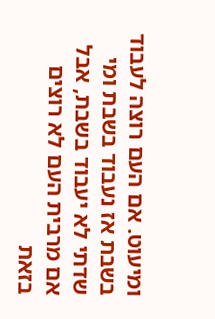ומיעוט. אם העם רוצה לעבוד בשבת אז נעבוד בשבת ומי שדתי לא יעבוד בשבת, אבל אם מרבית העם לא רוצים בזאת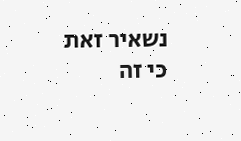נשאיר זאת כי זה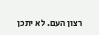רצון העם. לא יתכן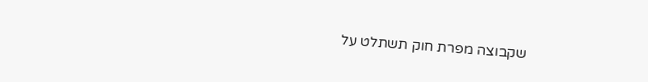שקבוצה מפרת חוק תשתלט על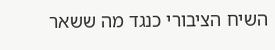השיח הציבורי כנגד מה ששאר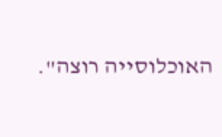האוכלוסייה רוצה".